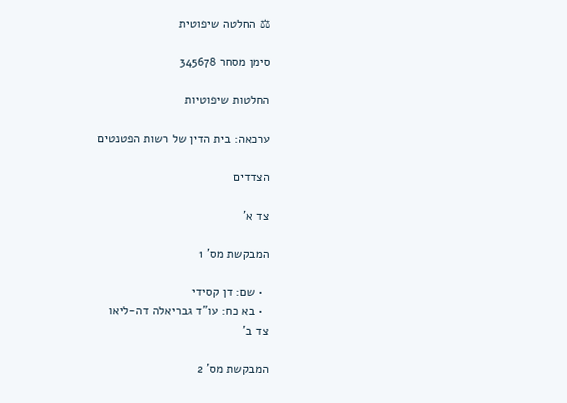⚖ החלטה שיפוטית

סימן מסחר 345678

החלטות שיפוטיות

ערכאה: בית הדין של רשות הפטנטים

הצדדים

צד א'

המבקשת מס' 1

  • שם: דן קסידי
  • בא כח: עו"ד גבריאלה דה-ליאו
צד ב'

המבקשת מס' 2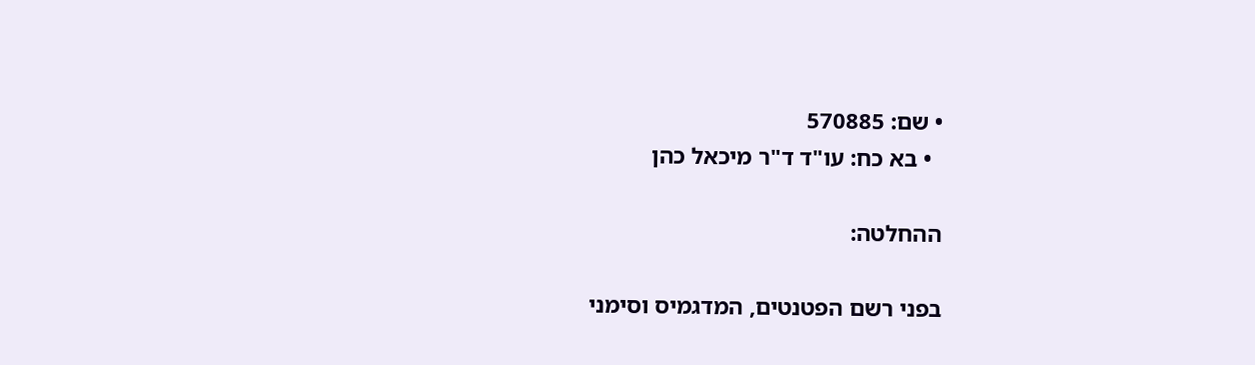• שם: 570885
  • בא כח: עו"ד ד"ר מיכאל כהן

ההחלטה:

בפני רשם הפטנטים, המדגמיס וסימני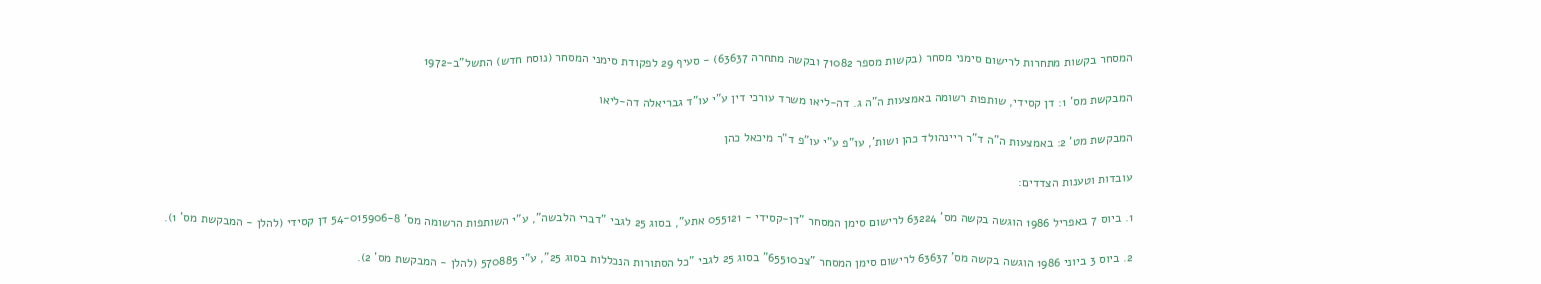המסחר בקשות מתחרות לרישום סימני מסחר (בקשות מספר 71082 ובקשה מתחרה 63637) - סעיף 29 לפקודת סימני המסחר (נוסח חדש) התשל"ב-1972

המבקשת מס' 1: דן קסידי, שותפות רשומה באמצעות ה"ה ג. דה-ליאו משרד עורכי דין ע"י עו"ד גבריאלה דה-ליאו

המבקשת מט' 2: באמצעות ה"ה ד"ר ריינהולד כהן ושות', עו"פ ע"י עו"פ ד"ר מיכאל כהן

עובדות וטענות הצדדים:

1. ביוס 7 באפריל 1986 הוגשה בקשה מס' 63224 לרישום סימן המסחר "דן-קסידי - 055121 אתע", בסוג 25 לגבי "דברי הלבשה", ע"י השותפות הרשומה מס' 54-015906-8 דן קסידי (להלן - המבקשת מס' 1).

2. ביוס 3 ביוני 1986 הוגשה בקשה מס' 63637 לרישום סימן המסחר "צכ65510" בסוג 25 לגבי "כל הסתורות הנכללות בסוג 25", ע"י 570885 (להלן - המבקשת מס' 2).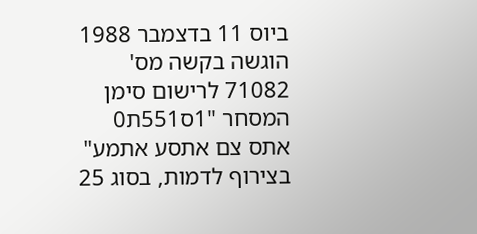ביוס 11 בדצמבר 1988 הוגשה בקשה מס' 71082 לרישום סימן המסחר "1ס551ת0 אתס צם אתסע אתמע" בצירוף לדמות, בסוג 25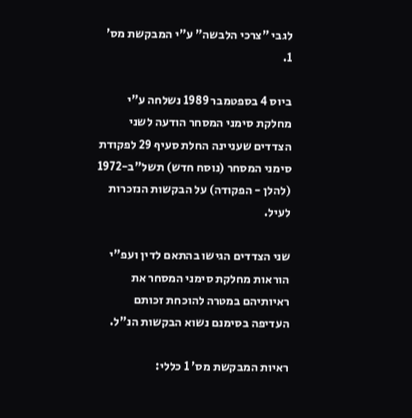לגבי "צרכי הלבשה" ע"י המבקשת מס' 1.

ביוס 4 בספטמבר 1989 נשלחה ע"י מחלקת סימני המסחר הודעה לשני הצדדים שעניינה החלת סעיף 29 לפקודת סימני המסחר (נוסח חדש) תשל"ב-1972 (להלן - הפקודה) על הבקשות הנזכרות לעיל.

שני הצדדים הגישו בהתאם לדין ועפ"י הוראות מחלקת סימני המסחר את ראיותיהם במטרה להוכחת זכותם העדיפה בסימנם נשוא הבקשות הנ"ל.

ראיות המבקשת מס' 1 כללי: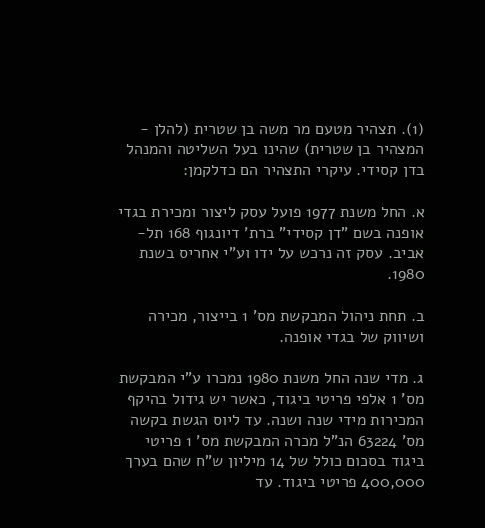(1). תצהיר מטעם מר משה בן שטרית (להלן - המצהיר בן שטרית) שהינו בעל השליטה והמנהל בדן קסידי. עיקרי התצהיר הם כדלקמן:

א. החל משנת 1977 פועל עסק ליצור ומכירת בגדי אופנה בשם "דן קסידי" ברת' דיונגוף 168 תל-אביב. עסק זה נרכש על ידו וע"י אחריס בשנת 1980.

ב. תחת ניהול המבקשת מס' 1 בייצור, מכירה ושיווק של בגדי אופנה.

ג. מדי שנה החל משנת 1980 נמכרו ע"י המבקשת מס' 1 אלפי פריטי ביגוד, כאשר יש גידול בהיקף המכירות מידי שנה ושנה. עד ליוס הגשת בקשה מס' 63224 הנ"ל מכרה המבקשת מס' 1 פריטי ביגוד בסכום כולל של 14 מיליון ש"ח שהם בערך 400,000 פריטי ביגוד. עד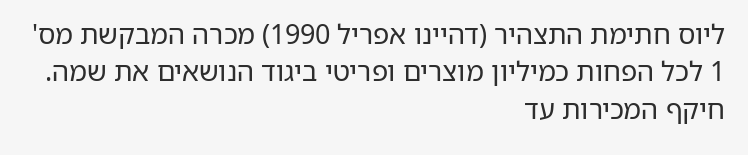ליוס חתימת התצהיר (דהיינו אפריל 1990) מכרה המבקשת מס' 1 לכל הפחות כמיליון מוצרים ופריטי ביגוד הנושאים את שמה. חיקף המכירות עד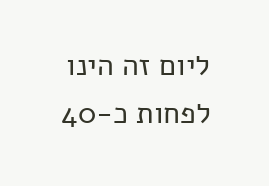ליום זה הינו לפחות כ-40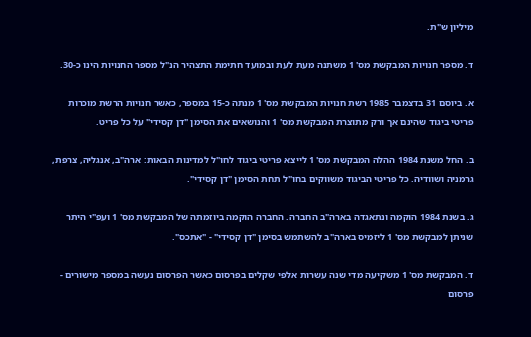מיליון ש"ת.

ד. מספר חנויות המבקשת מס' 1 משתנה מעת לעת ובמועד חתימת התצהיר הנ"ל מספר החנויות הינו כ-30.

א. ביוסם 31 בדצמבר 1985 רשת חנויות המבקשת מס' 1 מנתה כ-15 במספר, כאשר חנויות הרשת מוכרות פריטי ביגוד שהינם אך ורק מתוצרת המבקשת מס' 1 והנושאים את הסימן "דן קסידי" על כל פריט.

ב. החל משנת 1984 ההלה המבקשת מס' 1 לייצא פריטי ביגוד לחו"ל למדינות הבאות: ארה"ב, אנגליה, צרפת, גרמניה ושוודיה. כל פריטי הביגוד משווקים בחו"ל תחת הסימן "דן קסידי".

ג. בשנת 1984 הוקמה ונתאגדה בארה"ב החברה. החברה הוקמה ביוזמתה של המבקשת מס' 1 ועפ"י היתר שניתן למבקשת מס' 1 ליזמיס בארה"ב להשתמש בסימן "דן קסידי" - "אתכס".

ד. המבקשת מס' 1 משקיעה מדי שנה עשרות אלפי שקלים בפרסום כאשר הפרסום נעשה במספר מישורים - פרסום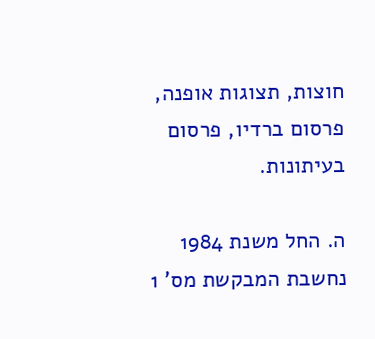חוצות, תצוגות אופנה, פרסום ברדיו, פרסום בעיתונות.

ה. החל משנת 1984 נחשבת המבקשת מס' 1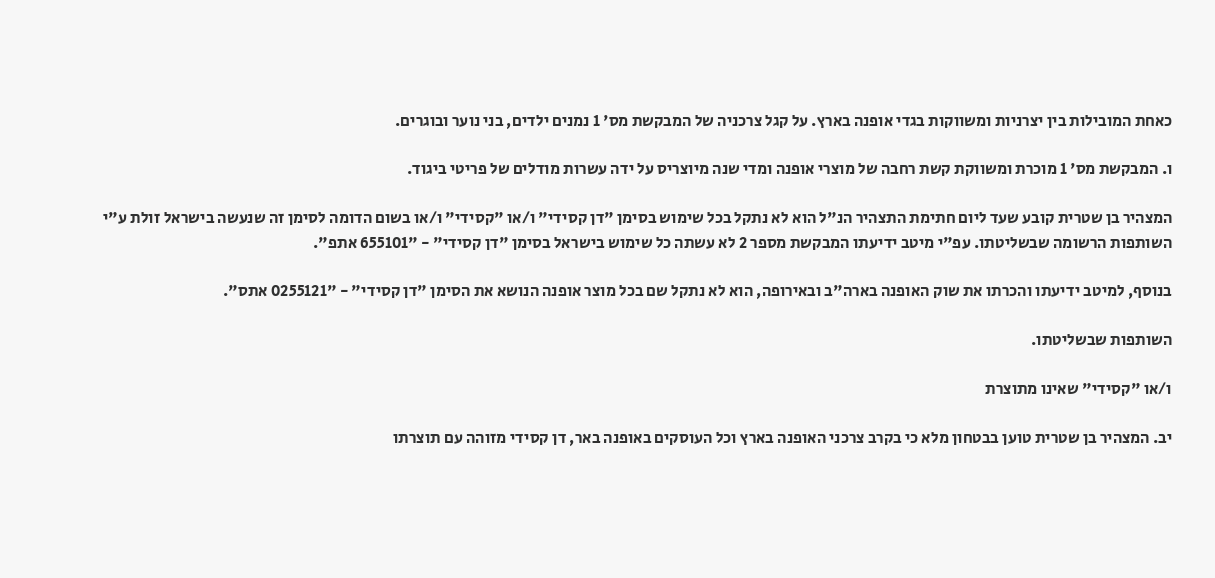כאחת המובילות בין יצרניות ומשווקות בגדי אופנה בארץ. על קגל צרכניה של המבקשת מס' 1 נמנים ילדים, בני נוער ובוגרים.

ו. המבקשת מס' 1 מוכרת ומשווקת קשת רחבה של מוצרי אופנה ומדי שנה מיוצריס על ידה עשרות מודלים של פריטי ביגוד.

המצהיר בן שטרית קובע שעד ליום חתימת התצהיר הנ"ל הוא לא נתקל בכל שימוש בסימן "דן קסידי" ו/או "קסידי" ו/או בשום הדומה לסימן זה שנעשה בישראל זולת ע"י השותפות הרשומה שבשליטתו. עפ"י מיטב ידיעתו המבקשת מספר 2 לא עשתה כל שימוש בישראל בסימן "דן קסידי" - "655101 אתפ".

בנוסף, למיטב ידיעתו והכרתו את שוק האופנה בארה"ב ובאירופה, הוא לא נתקל שם בכל מוצר אופנה הנושא את הסימן "דן קסידי" - "0255121 אתס".

השותפות שבשליטתו.

ו/או "קסידי" שאינו מתוצרת

יב. המצהיר בן שטרית טוען בבטחון מלא כי בקרב צרכני האופנה בארץ וכל העוסקים באופנה באר, דן קסידי מזוהה עם תוצרתו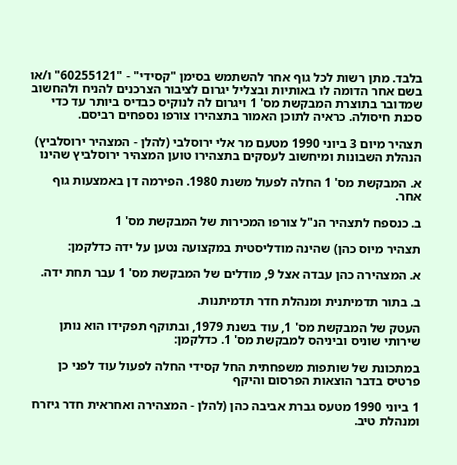בלבד. מתן רשות לכל גוף אחר להשתמש בסימן "קסידי" - "60255121" ו/או בשם אחר הדומה לו באותיות ובצליל יגרום לציבור הצרכנים להניח ולהחשוב שמדובר בתוצרת המבקשת מס' 1 ויגרום לה לנוקיס כבדיס ביותר עד כדי סכנת חיסולה. כראיה לתוכן האמור בתצהירו צורפו נספחים רביסם.

תצהיר מיום 3 ביוני 1990 מטעם מר אלי ירוסלבי (להלן - המצהיר ירוסלביץ) הנהלת השבונות ומיחשוב לעסקים בתצהירו טוען המצהיר ירוסלביץ שהינו

א. המבקשת מס' 1 החלה לפעול משנת 1980. הפירמה דן באמצעות גוף אחר.

ב. כנספח לתצהיר הנ"ל צורפו המכירות של המבקשת מס' 1

תצהיר מיוס כהן) שהינה מודליסטית במקצועה נטען על ידה כדלקמן:

א. המצהירה כהן עבדה אצל 9, מודלים של המבקשת מס' 1 עבר תחת ידה.

ב. בתור תדמיתנית ומנהלת חדר תדמיתנות.

העטק של המבקשת מס' 1, עוד בשנת 1979, ובתוקף תפקידו הוא נותן שירותי שוניס וביניהס למבקשת מס' 1. כדלקמן:

במתכונת של שותפות משפחתית החל קסידי החלה לפעול עוד לפני כן פרטיס בדבר הוצאות הפרסום והיקף

1 ביוני 1990 מטעס גברת אביבה כהן (להלן - המצהירה ואחראית חדר גיזרח ומנהלת טיב.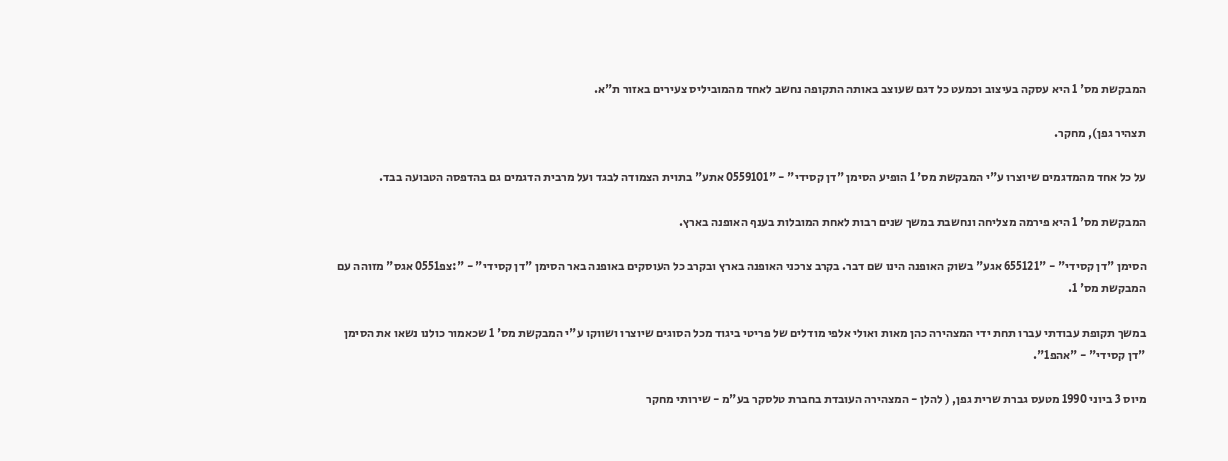המבקשת מס' 1 היא עסקה בעיצוב וכמעט כל דגם שעוצב באותה התקופה נחשב לאחד מהמוביליס צעירים באזור ת"א.

תצהיר גפן), מחקר.

על כל אחד מהמדגמים שיוצרו ע"י המבקשת מס' 1 הופיע הסימן "דן קסידי" - "0559101 אתע" בתוית הצמודה לבגד ועל מרבית הדגמים גם בהדפסה הטבועה בבד.

המבקשת מס' 1 היא פירמה מצליחה ונחשבת במשך שנים רבות לאחת המובלות בענף האופנה בארץ.

הסימן "דן קסידי" - "655121 אגע" בשוק האופנה הינו שם דבר. בקרב צרכני האופנה בארץ ובקרב כל העוסקים באופנה באר הסימן "דן קסידי" - ":צפ0551 אגס" מזוהה עם המבקשת מס' 1.

במשך תקופת עבודתי עברו תחת ידי המצהירה כהן מאות ואולי אלפי מודלים של פריטי ביגוד מכל הסוגים שיוצרו ושווקו ע"י המבקשת מס' 1 שכאמור כולנו נשאו את הסימן "דן קסידי" - "אהפ1".

מיוס 3 ביוני 1990 מטעס גברת שרית גפן, ( להלן - המצהירה העובדת בחברת טלסקר בע"מ - שירותי מחקר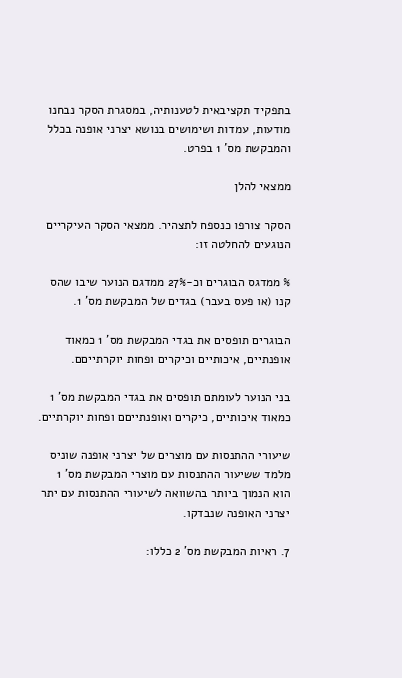בתפקיד תקציבאית לטענותיה, במסגרת הסקר נבחנו מודעות, עמדות ושימושים בנושא יצרני אופנה בכלל והמבקשת מס' 1 בפרט.

ממצאי להלן

הסקר צורפו כנספח לתצהיר. ממצאי הסקר העיקריים הנוגעים להחלטה זו:

% ממדגס הבוגרים וכ-27% ממדגם הנוער שיבו שהס קנו (או פעס בעבר) בגדים של המבקשת מס' 1.

הבוגרים תופסים את בגדי המבקשת מס' 1 כמאוד אופנתיים, איכותיים וכיקרים ופחות יוקרתייםם.

בני הנוער לעומתם תופסים את בגדי המבקשת מס' 1 כמאוד איכותיים, כיקרים ואופנתייםם ופחות יוקרתיים.

שיעורי ההתנסות עם מוצרים של יצרני אופנה שוניס מלמד ששיעור ההתנסות עם מוצרי המבקשת מס' 1 הוא הנמוך ביותר בהשוואה לשיעורי ההתנסות עם יתר יצרני האופנה שנבדקו.

7. ראיות המבקשת מס' 2 כללו: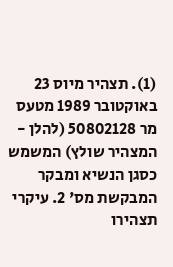(1). תצהיר מיוס 23 באוקטובר 1989 מטעס מר 50802128 (להלן - המצהיר שולץ) המשמש כסגן הנשיא ומבקר המבקשת מס' 2. עיקרי תצהירו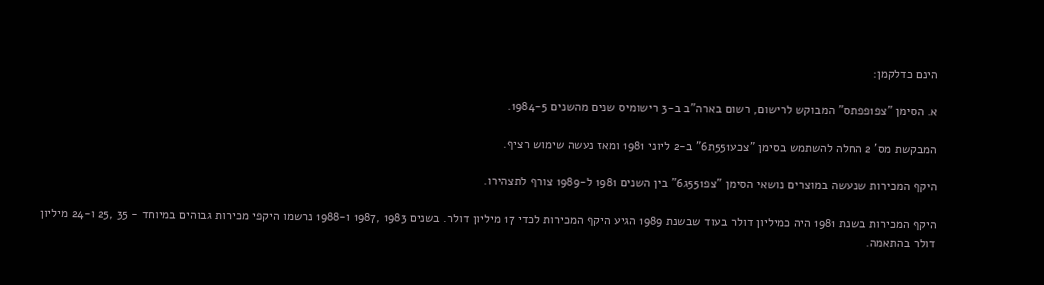הינם כדלקמן:

א. הסימן "צפ1פפתס" המבוקש לרישום, רשום בארה"ב ב-3 רישומיס שנים מהשנים 1984-5.

המבקשת מס' 2 החלה להשתמש בסימן "צכע551ת6" ב-2 ליוני 1981 ומאז נעשה שימוש רציף.

היקף המכירות שנעשה במוצרים נושאי הסימן "צפ551ג6" בין השנים 1981 ל-1989 צורף לתצהירו.

היקף המכירות בשנת 1981 היה כמיליון דולר בעוד שבשנת 1989 הגיע היקף המכירות לכדי 17 מיליון דולר. בשנים 1983 ,1987 ו-1988 נרשמו היקפי מכירות גבוהים במיוחד - 35 ,25 ו-24 מיליון דולר בהתאמה.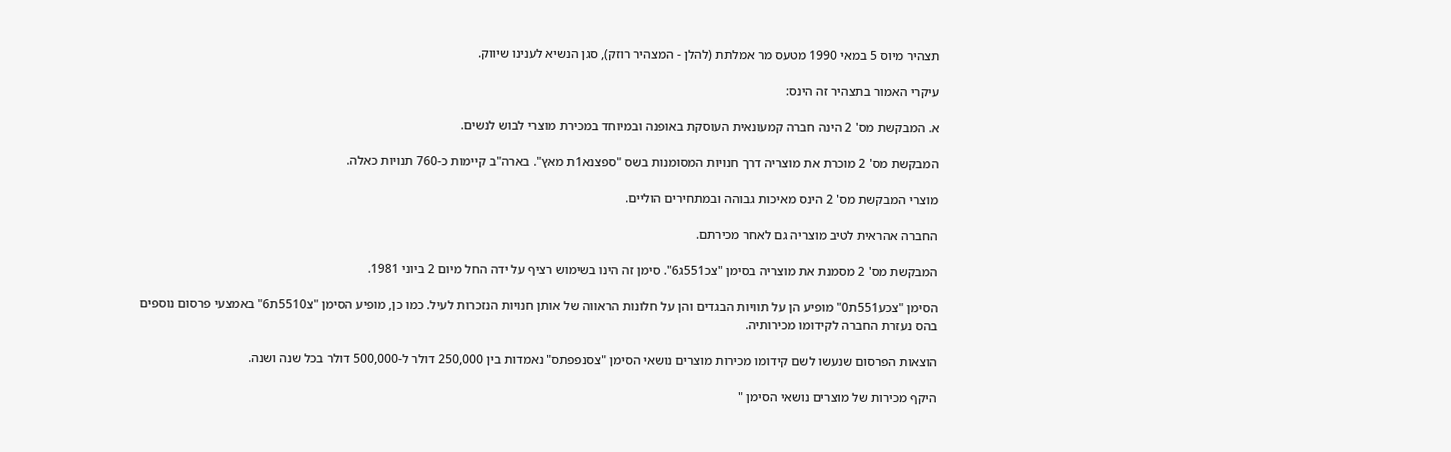תצהיר מיוס 5 במאי 1990 מטעס מר אמלתת (להלן - המצהיר רוזק), סגן הנשיא לענינו שיווק.

עיקרי האמור בתצהיר זה הינס:

א. המבקשת מס' 2 הינה חברה קמעונאית העוסקת באופנה ובמיוחד במכירת מוצרי לבוש לנשים.

המבקשת מס' 2 מוכרת את מוצריה דרך חנויות המסומנות בשס "ספצנא1ת מאץ". בארה"ב קיימות כ-760 תנויות כאלה.

מוצרי המבקשת מס' 2 הינס מאיכות גבוהה ובמתחירים הוליים.

החברה אהראית לטיב מוצריה גם לאחר מכירתם.

המבקשת מס' 2 מסמנת את מוצריה בסימן "צכ551ג6". סימן זה הינו בשימוש רציף על ידה החל מיום 2 ביוני 1981.

הסימן "צכע551ת0" מופיע הן על תוויות הבגדים והן על חלונות הראווה של אותן חנויות הנזכרות לעיל. כמו כן, מופיע הסימן "צ5510ת6" באמצעי פרסום נוספים בהס נעזרת החברה לקידומו מכירותיה.

הוצאות הפרסום שנעשו לשם קידומו מכירות מוצרים נושאי הסימן "צסנפפתס" נאמדות בין 250,000 דולר ל-500,000 דולר בכל שנה ושנה.

היקף מכירות של מוצרים נושאי הסימן "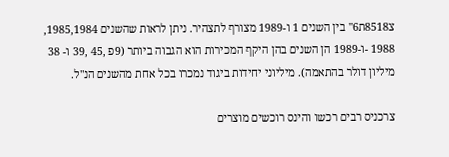צ8518ת6" בין השנים 1 ו-1989 מצורף לתצהיר. ניתן לראות שהשנים 1985,1984, 1988 -ו-1989 הן השנים בהן היקף המכירות הוא הגבוה ביותר (9פ ,45 ,39 ו- 38 מיליון דולר בהתאמה). מיליוני יחידות ביגוד נמכרו בכל אחת מהשנים הנ"ל.

צרכניס רבים רכשו והינס רוכשים מוצרים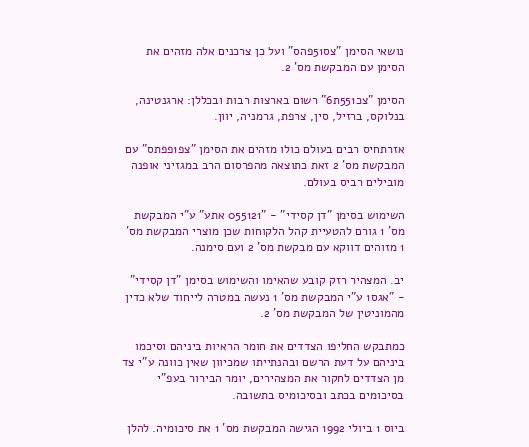נושאי הסימן "צס51פהס" ועל כן צרכנים אלה מזהים את הסימן עם המבקשת מס' 2.

הסימן "צכ551ת6" רשום בארצות רבות ובכללן: ארגנטינה, בנלוקס, ברזיל, סין, צרפת, גרמניה, יוון.

אזרתחיס רבים בעולם כולו מזהים את הסימן "צפ1פפתס" עם המבקשת מס' 2 זאת כתוצאה מהפרסום הרב במגזיני אופנה מובילים רביס בעולם.

השימוש בסימן "דן קסידי" - "055121 אתע" ע"י המבקשת מס' 1 גורם להטעיית קהל הלקוחות שכן מוצרי המבקשת מס' 1 מזוהים דווקא עם מבקשת מס' 2 ועם סימנה.

יב. המצהיר רזק קובע שהאימו והשימוש בסימן "דן קסידי" - "אגס1 ע"י המבקשת מס' 1 נעשה במטרה לייחוד שלא כדין מהמוניטין של המבקשת מס' 2.

כמתבקש החליפו הצדדים את חומר הראיות ביניהם וסיכמו ביניהם על דעת הרשם ובהנתייתו שמכיוון שאין כוונה ע"י צד מן הצדדים לחקור את המצהירים, יומר הבירור בעפ"י בסיכומים בכתב ובסיכומיס בתשובה.

ביוס 1 ביולי 1992 הגישה המבקשת מס' 1 את סיכומיה. להלן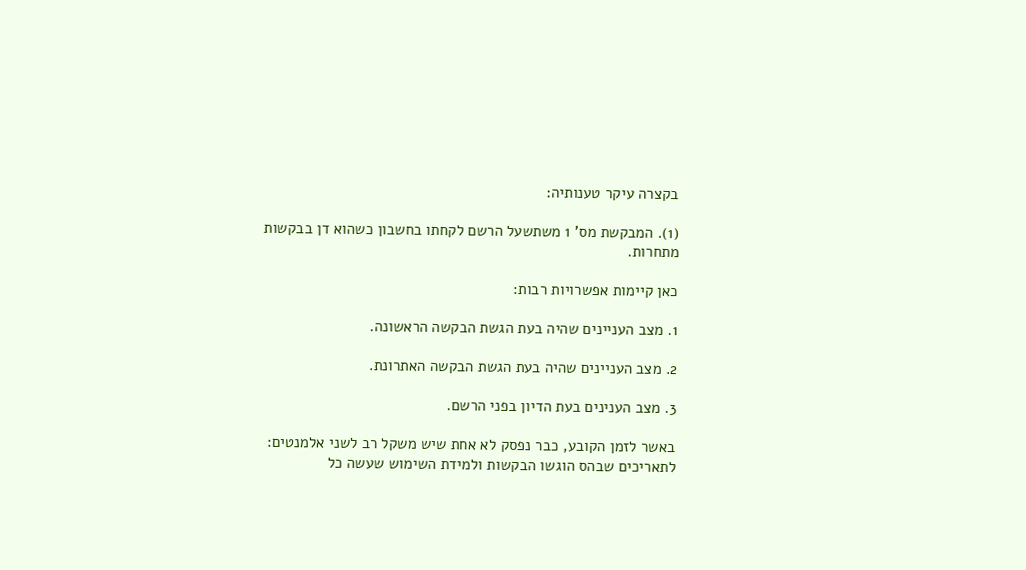בקצרה עיקר טענותיה:

(1). המבקשת מס' 1 משתשעל הרשם לקחתו בחשבון כשהוא דן בבקשות מתחרות.

כאן קיימות אפשרויות רבות:

1. מצב העניינים שהיה בעת הגשת הבקשה הראשונה.

2. מצב העניינים שהיה בעת הגשת הבקשה האתרונת.

3. מצב הענינים בעת הדיון בפני הרשם.

באשר לזמן הקובע, כבר נפסק לא אחת שיש משקל רב לשני אלמנטים: לתאריכים שבהס הוגשו הבקשות ולמידת השימוש שעשה כל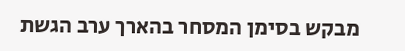מבקש בסימן המסחר בהארך ערב הגשת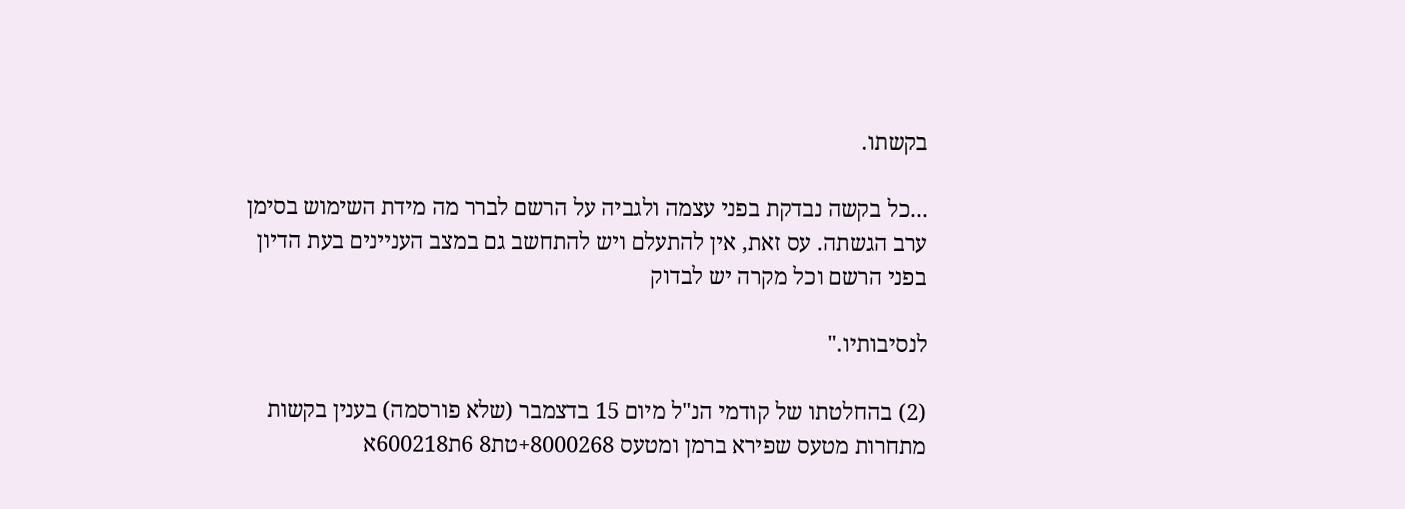בקשתו.

...כל בקשה נבדקת בפני עצמה ולגביה על הרשם לברר מה מידת השימוש בסימן ערב הגשתה. עס זאת, אין להתעלם ויש להתחשב גם במצב העניינים בעת הדיון בפני הרשם וכל מקרה יש לבדוק

לנסיבותיו."

(2) בהחלטתו של קודמי הנ"ל מיום 15 בדצמבר (שלא פורסמה) בענין בקשות מתחרות מטעס שפירא ברמן ומטעס 8000268+טת8 6ת600218א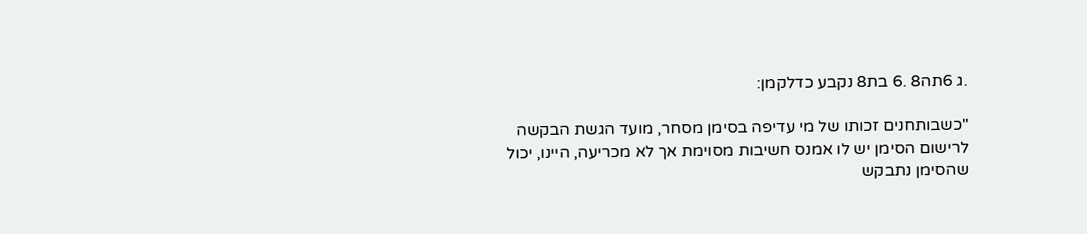.ג 6תה8 .6 בת8 נקבע כדלקמן:

"כשבותחנים זכותו של מי עדיפה בסימן מסחר, מועד הגשת הבקשה לרישום הסימן יש לו אמנס חשיבות מסוימת אך לא מכריעה, היינו, יכול שהסימן נתבקש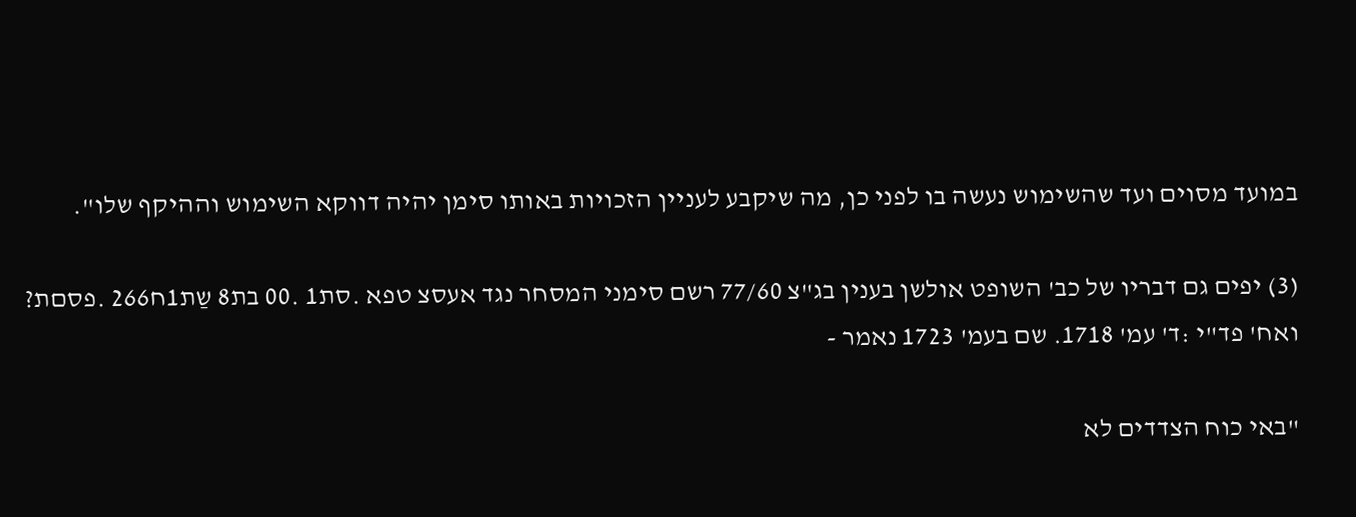במועד מסוים ועד שהשימוש נעשה בו לפני כן, מה שיקבע לעניין הזכויות באותו סימן יהיה דווקא השימוש וההיקף שלו".

(3) יפים גם דבריו של כב' השופט אולשן בענין בג"צ 77/60 רשם סימני המסחר נגד אעסצ טפא .סת1 .00 בת8 שַת1ח266 .פסםת? ואח' פד"י :ד' עמ' 1718. שם בעמ' 1723 נאמר -

"באי כוח הצדדים לא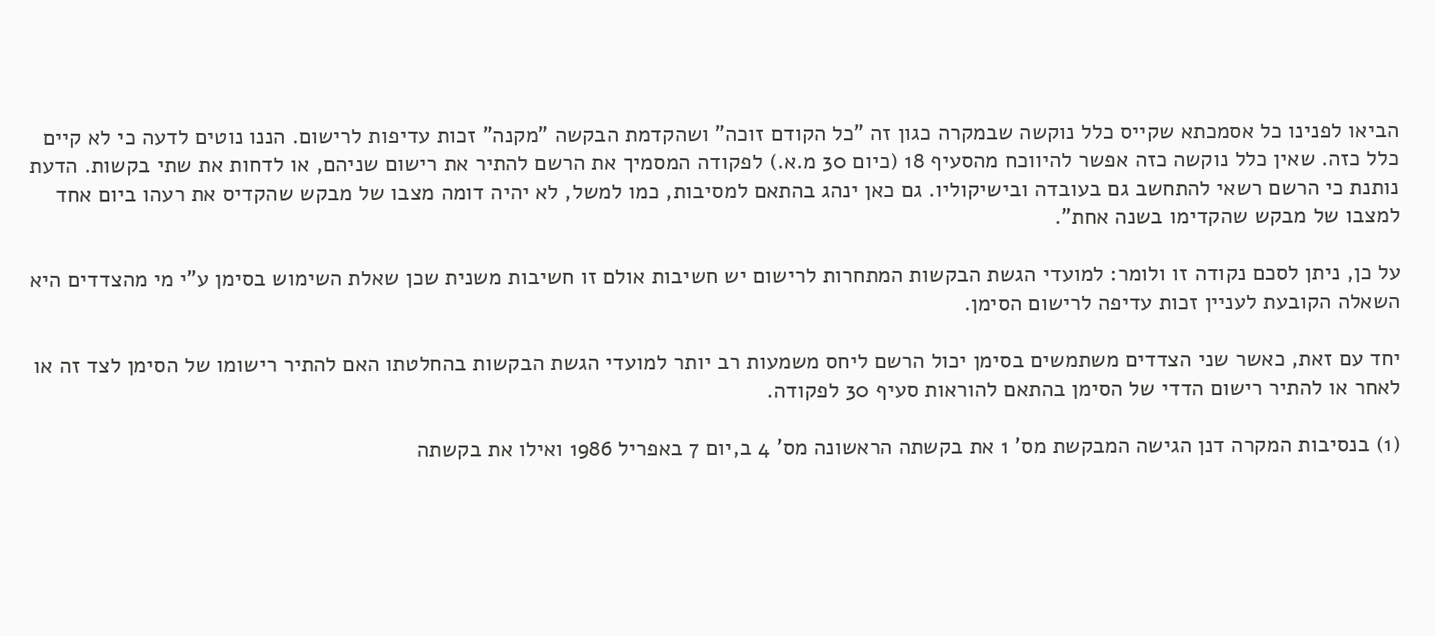הביאו לפנינו כל אסמכתא שקייס כלל נוקשה שבמקרה כגון זה "כל הקודם זוכה" ושהקדמת הבקשה "מקנה" זכות עדיפות לרישום. הננו נוטים לדעה כי לא קיים כלל כזה. שאין כלל נוקשה כזה אפשר להיווכח מהסעיף 18 (כיום 30 מ.א.) לפקודה המסמיך את הרשם להתיר את רישום שניהם, או לדחות את שתי בקשות. הדעת נותנת כי הרשם רשאי להתחשב גם בעובדה ובישיקוליו. גם כאן ינהג בהתאם למסיבות, כמו למשל, לא יהיה דומה מצבו של מבקש שהקדיס את רעהו ביום אחד למצבו של מבקש שהקדימו בשנה אחת".

על כן, ניתן לסכם נקודה זו ולומר: למועדי הגשת הבקשות המתחרות לרישום יש חשיבות אולם זו חשיבות משנית שכן שאלת השימוש בסימן ע"י מי מהצדדים היא השאלה הקובעת לעניין זכות עדיפה לרישום הסימן.

יחד עם זאת, כאשר שני הצדדים משתמשים בסימן יכול הרשם ליחס משמעות רב יותר למועדי הגשת הבקשות בהחלטתו האם להתיר רישומו של הסימן לצד זה או לאחר או להתיר רישום הדדי של הסימן בהתאם להוראות סעיף 30 לפקודה.

(1) בנסיבות המקרה דנן הגישה המבקשת מס' 1 את בקשתה הראשונה מס' 4 ב,יום 7 באפריל 1986 ואילו את בקשתה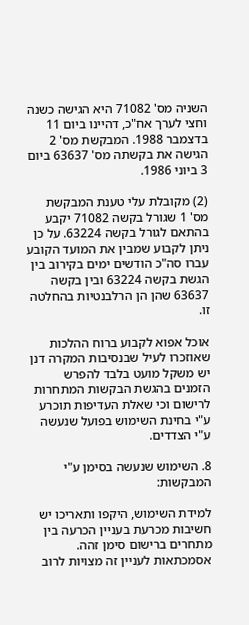השניה מס' 71082 היא הגישה כשנה וחצי לערך אח"כ, דהיינו ביום 11 בדצמבר 1988. המבקשת מס' 2 הגישה את בקשתה מס' 63637 ביום 3 ביוני 1986.

(2) מקובלת עלי טענת המבקשת מס' 1 שגורל בקשה 71082 יקבע בהתאם לגורל בקשה 63224. על כן ניתן לקבוע שמבין את המועד הקובע עברו סה"כ הודשים ימים בקירוב בין הגשת בקשה 63224 ובין בקשה 63637 שהן הן הרלבנטיות בהחלטה זו.

אוכל אפוא לקבוע ברוח ההלכות שאוזכרו לעיל שבנסיבות המקרה דנן יש משקל מועט בלבד להפרש הזמנים בהגשת הבקשות המתחרות לרישום וכי שאלת העדיפות תוכרע ע"י בחינת השימוש בפועל שנעשה ע"י הצדדים.

8. השימוש שנעשה בסימן ע"י המבקשות:

למידת השימוש, היקפו ותאריכו יש חשיבות מכרעת בעניין הכרעה בין מתחרים ברישום סימן זהה. אסמכתאות לעניין זה מצויות לרוב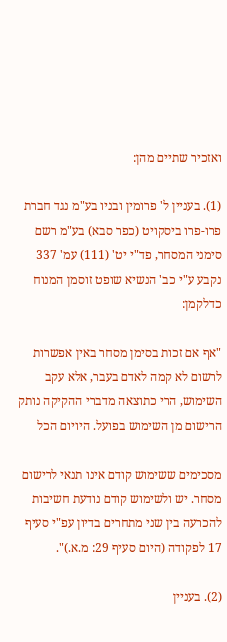ואזכיר שתיים מהן:

(1). בעניין ל' פרומין ובניו בע"מ נגד חברת פרו-פרו ביסקויט (כפר סבא) בע"מ רשם סימני המסחר, פד"י יט' (111) עמ' 337 נקבע ע"י כב' הנשיא שופט זוסמן המנוח כדלקמן:

"אף אם זכות בסימן מסחר באין אפשרות לרשום לא קמה לאדם בעבר, אלא עקב השימוש, הרי כתוצאה מדברי ההקיקה נותק הרישום מן השימוש בפועל. היויום הכל

מסכימים ששימוש קודם אינו תנאי לרישום מסחר. יש ולשימוש קודם נודעת חשיבות להכרעה בין שני מתחרים בדיון עפ"י סעיף 17 לפקודה (היום סעיף 29: מ.א.)".

(2). בעניין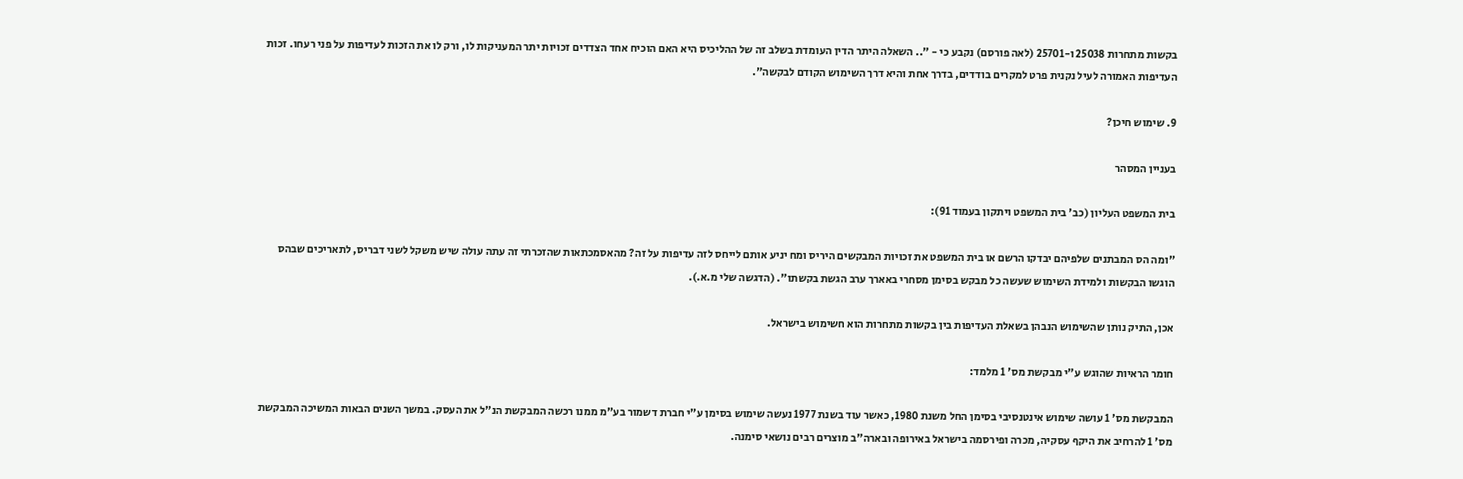בקשות מתחרות 25038 ו-25701 (לאה פורסם) נקבע כי - ".. השאלה היתר הדין העומדת בשלב זה של ההליכיס היא האם הוכיח אחד הצדדים זכויות יתר המעניקות לו, ורק לו את הזכות לעדיפות על פני רעחו. זכות העדיפות האמורה לעיל נקנית פרט למקרים בודדים, בדרך אחת והיא דרך השימוש הקודם לבקשה".

9. שימוש חיכן?

בעניין המסהר

בית המשפט העליון (כב' בית המשפט ויתקון בעמוד 91):

"ומה הס המבתנים שלפיהם יבדקו הרשם או בית המשפט את זכויות המבקשים היריס ומח יניע אותם לייחס לזה עדיפות על זה? מהאסמכתאות שהזכרתי זה עתה עולה שיש משקל לשני דבריס, לתאריכים שבהס הוגשו הבקשות ולמידת השימוש שעשה כל מבקש בסימן מסחרי באארך ערב הגשת בקשתו". (הדגשה שלי מ.א.).

אכן, התיק נותן שהשימוש הנבהן בשאלת העדיפות בין בקשות מתחרות הוא חשימוש בישראל.

חומר הראיות שהוגש ע"י מבקשת מס' 1 מלמד:

המבקשת מס' 1 עושה שימוש אינטנסיבי בסימן החל משנת 1980, כאשר עוד בשנת 1977 נעשה שימוש בסימן ע"י חברת דשמור בע"מ ממנו רכשה המבקשת הנ"ל את העסק. במשך השנים הבאות המשיכה המבקשת מס' 1 להרחיב את היקף עסקיה, מכרה ופירסמה בישראל באירופה ובארה"ב מוצרים רבים נושאי סימנה.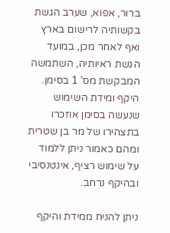ברור, אפוא, שערב הגשת בקשותיה לרישום בארץ ואף לאחר מכן, במועד הגשת ראיותיה, השתמשה המבקשת מס' 1 בסימן. היקף ומידת השימוש שנעשה בסימן אוזכרו בתצהירו של מר בן שטרית ומהם כאמור ניתן ללמוד על שימוש רציף, אינטנסיבי ובהיקף נרחב.

ניתן להניח ממידת והיקף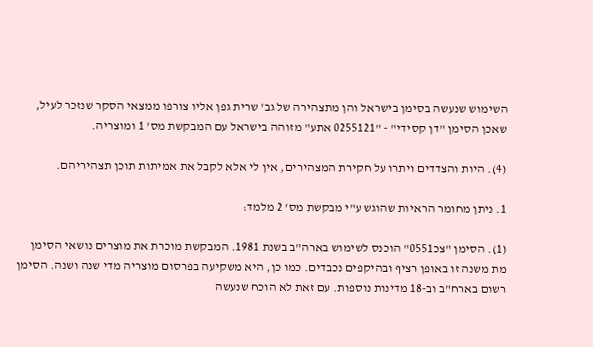השימוש שנעשה בסימן בישראל והן מתצהירה של גב' שרית גפן אליו צורפו ממצאי הסקר שנזכר לעיל, שאכן הסימן "דן קסידי" - "0255121 אתע" מזוהה בישראל עם המבקשת מס' 1 ומוצריה.

(4). היות והצדדים ויתרו על חקירת המצהירים, אין לי אלא לקבל את אמיתות תוכן תצהיריהם.

1. ניתן מחומר הראיות שהוגש ע"י מבקשת מס' 2 מלמד:

(1). הסימן "צכ0551" הוכנס לשימוש בארה"ב בשנת 1981. המבקשת מוכרת את מוצרים נושאי הסימן מת משנה זו באופן רציף ובהיקפים נכבדים. כמו כן, היא משקיעה בפרסום מוצריה מדי שנה ושנה. הסימן רשום בארח"ב וב-18 מדינות נוספות. עם זאת לא הוכח שנעשה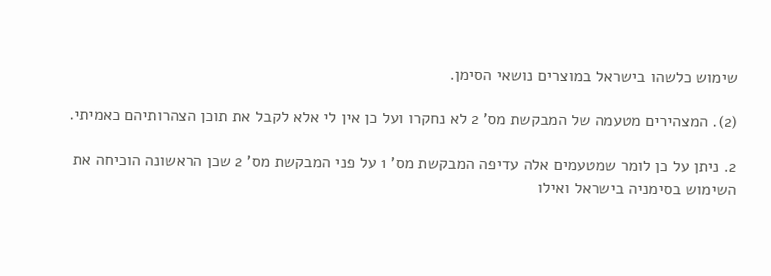שימוש כלשהו בישראל במוצרים נושאי הסימן.

(2). המצהירים מטעמה של המבקשת מס' 2 לא נחקרו ועל כן אין לי אלא לקבל את תוכן הצהרותיהם כאמיתי.

2. ניתן על כן לומר שמטעמים אלה עדיפה המבקשת מס' 1 על פני המבקשת מס' 2 שכן הראשונה הוכיחה את השימוש בסימניה בישראל ואילו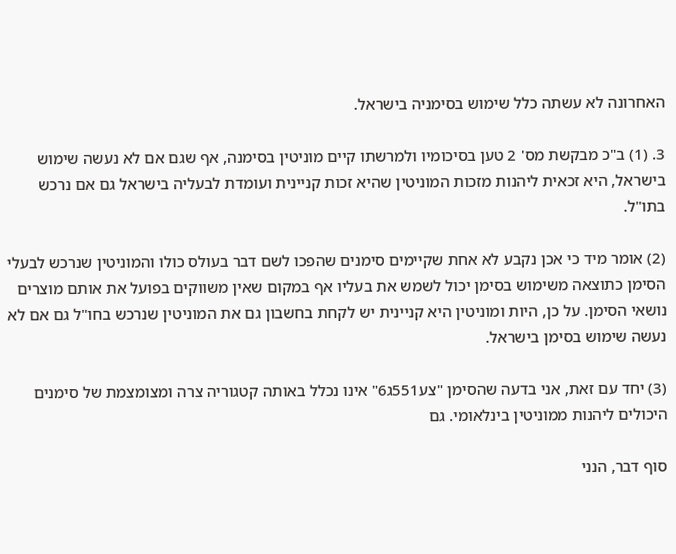האחרונה לא עשתה כלל שימוש בסימניה בישראל.

3. (1) ב"כ מבקשת מס' 2 טען בסיכומיו ולמרשתו קיים מוניטין בסימנה, אף שגם אם לא נעשה שימוש בישראל, היא זכאית ליהנות מזכות המוניטין שהיא זכות קניינית ועומדת לבעליה בישראל גם אם נרכש בתו"ל.

(2) אומר מיד כי אכן נקבע לא אחת שקיימים סימנים שהפכו לשם דבר בעולס כולו והמוניטין שנרכש לבעלי הסימן כתוצאה משימוש בסימן יכול לשמש את בעליו אף במקום שאין משווקים בפועל את אותם מוצרים נושאי הסימן. על כן, היות ומוניטין היא קניינית יש לקחת בחשבון גם את המוניטין שנרכש בחו"ל גם אם לא נעשה שימוש בסימן בישראל.

(3) יחד עם זאת, אני בדעה שהסימן "צע551ג6" אינו נכלל באותה קטגוריה צרה ומצומצמת של סימנים היכולים ליהנות ממוניטין בינלאומי. גם

סוף דבר, הנני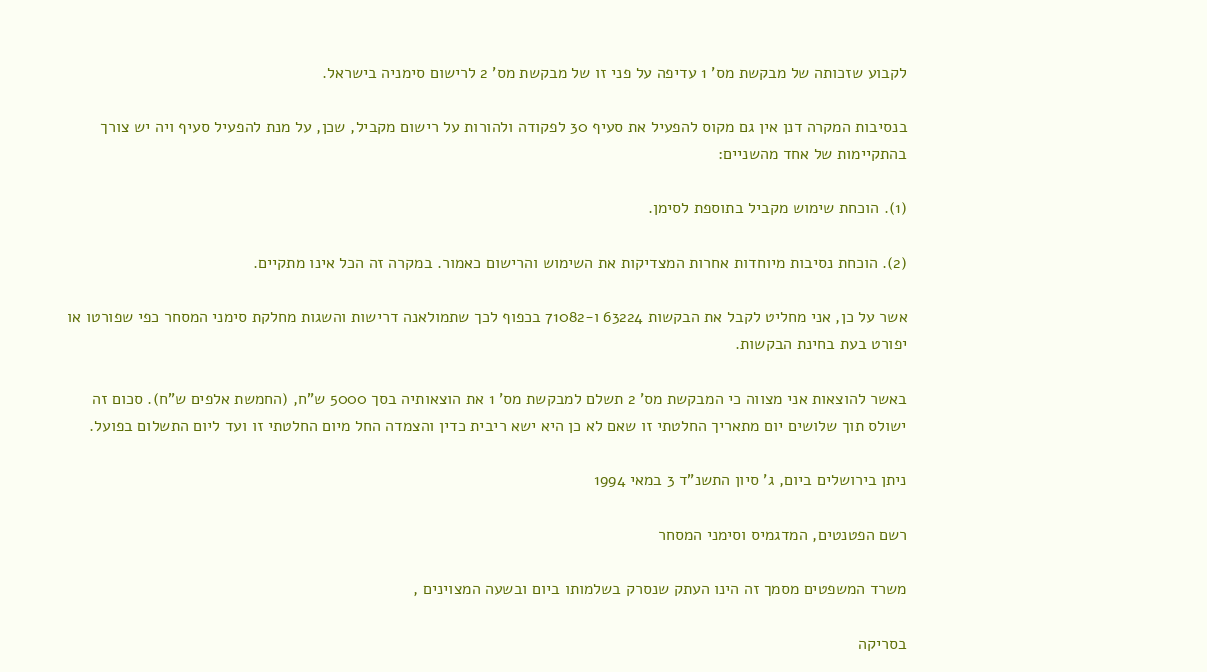לקבוע שזכותה של מבקשת מס' 1 עדיפה על פני זו של מבקשת מס' 2 לרישום סימניה בישראל.

בנסיבות המקרה דנן אין גם מקוס להפעיל את סעיף 30 לפקודה ולהורות על רישום מקביל, שכן, על מנת להפעיל סעיף ויה יש צורך בהתקיימות של אחד מהשניים:

(1). הוכחת שימוש מקביל בתוספת לסימן.

(2). הוכחת נסיבות מיוחדות אחרות המצדיקות את השימוש והרישום כאמור. במקרה זה הכל אינו מתקיים.

אשר על כן, אני מחליט לקבל את הבקשות 63224 ו-71082 בכפוף לכך שתמולאנה דרישות והשגות מחלקת סימני המסחר כפי שפורטו או יפורט בעת בחינת הבקשות.

באשר להוצאות אני מצווה כי המבקשת מס' 2 תשלם למבקשת מס' 1 את הוצאותיה בסך 5000 ש"ח, (החמשת אלפים ש"ח). סכום זה ישולס תוך שלושים יום מתאריך החלטתי זו שאם לא כן היא ישא ריבית כדין והצמדה החל מיום החלטתי זו ועד ליום התשלום בפועל.

ניתן בירושלים ביום, ג' סיון התשנ"ד 3 במאי 1994

רשם הפטנטים, המדגמיס וסימני המסחר

משרד המשפטים מסמך זה הינו העתק שנסרק בשלמותו ביום ובשעה המצוינים ,

בסריקה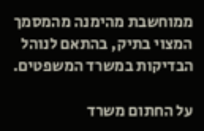ממוחשבת מהימנה מהמסמך המצוי בתיק, בהתאם לנוהל הבדיקות במשרד המשפטים.

על החתום משרד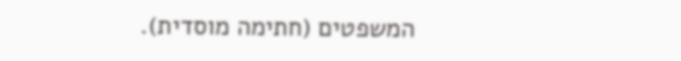המשפטים (חתימה מוסדית).